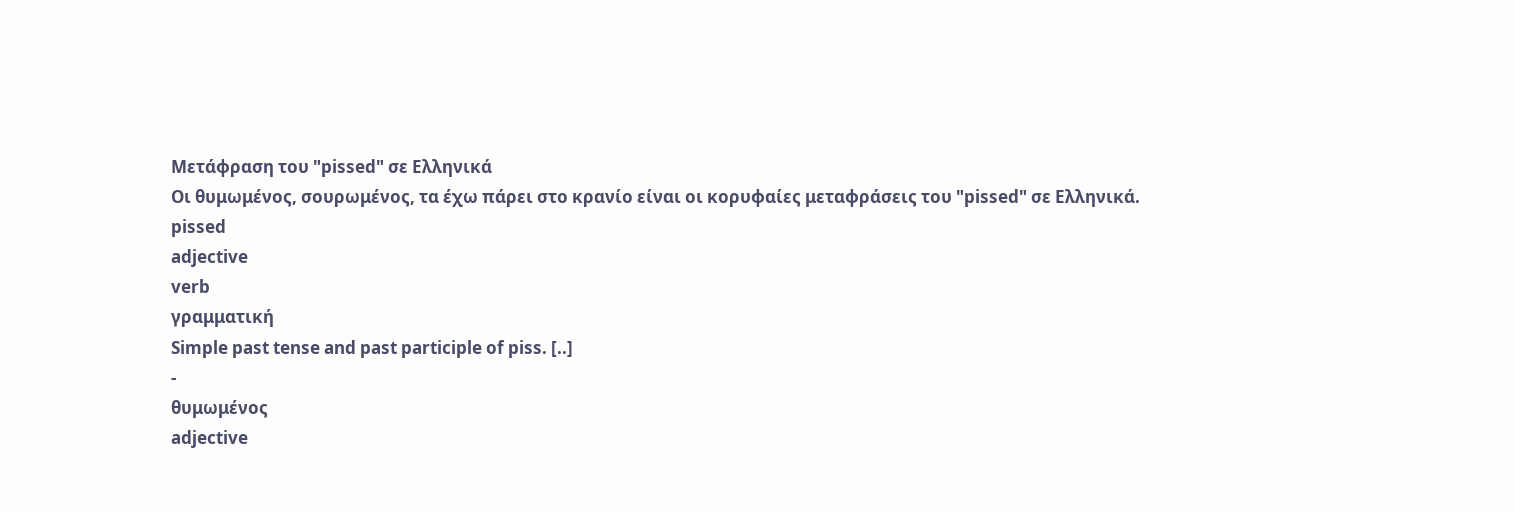Μετάφραση του "pissed" σε Ελληνικά
Οι θυμωμένος, σουρωμένος, τα έχω πάρει στο κρανίο είναι οι κορυφαίες μεταφράσεις του "pissed" σε Ελληνικά.
pissed
adjective
verb
γραμματική
Simple past tense and past participle of piss. [..]
-
θυμωμένος
adjective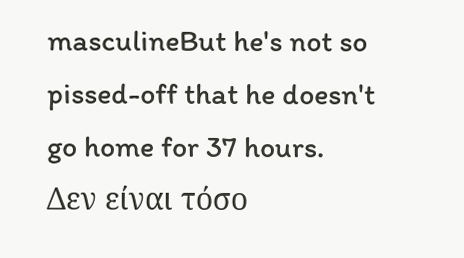masculineBut he's not so pissed-off that he doesn't go home for 37 hours.
Δεν είναι τόσο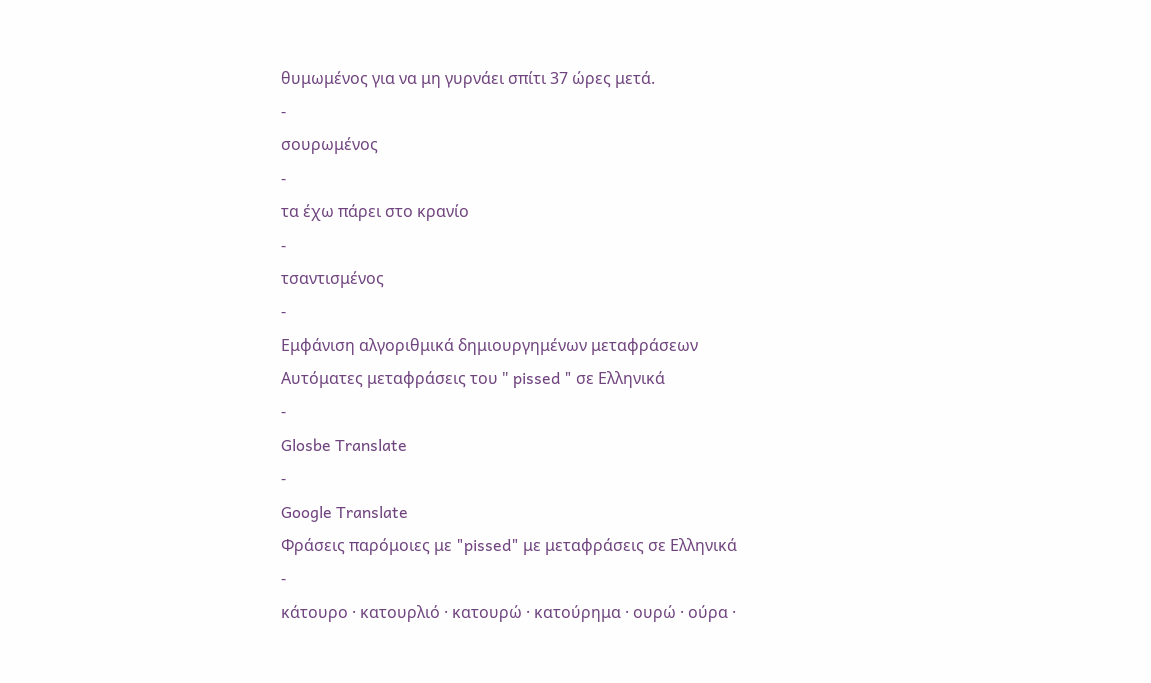θυμωμένος για να μη γυρνάει σπίτι 37 ώρες μετά.
-
σουρωμένος
-
τα έχω πάρει στο κρανίο
-
τσαντισμένος
-
Εμφάνιση αλγοριθμικά δημιουργημένων μεταφράσεων
Αυτόματες μεταφράσεις του " pissed " σε Ελληνικά
-
Glosbe Translate
-
Google Translate
Φράσεις παρόμοιες με "pissed" με μεταφράσεις σε Ελληνικά
-
κάτουρο · κατουρλιό · κατουρώ · κατούρημα · ουρώ · ούρα ·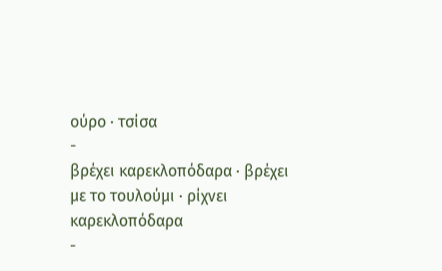ούρο · τσίσα
-
βρέχει καρεκλοπόδαρα · βρέχει με το τουλούμι · ρίχνει καρεκλοπόδαρα
-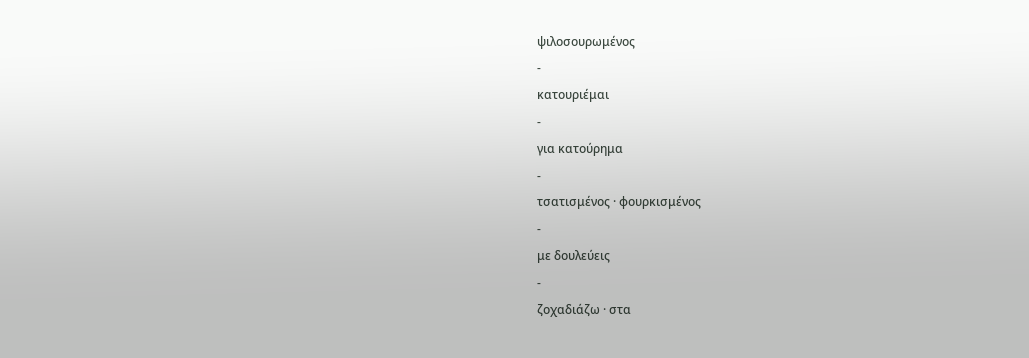ψιλοσουρωμένος
-
κατουριέμαι
-
για κατούρημα
-
τσατισμένος · φουρκισμένος
-
με δουλεύεις
-
ζοχαδιάζω · στα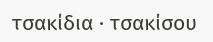τσακίδια · τσακίσου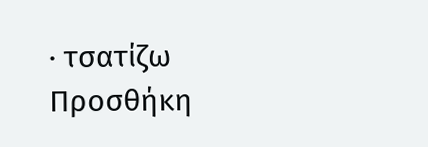· τσατίζω
Προσθήκη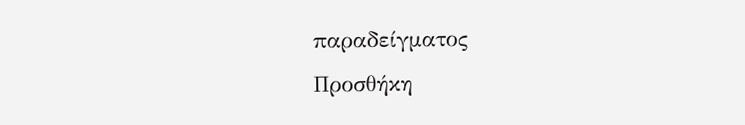παραδείγματος
Προσθήκη